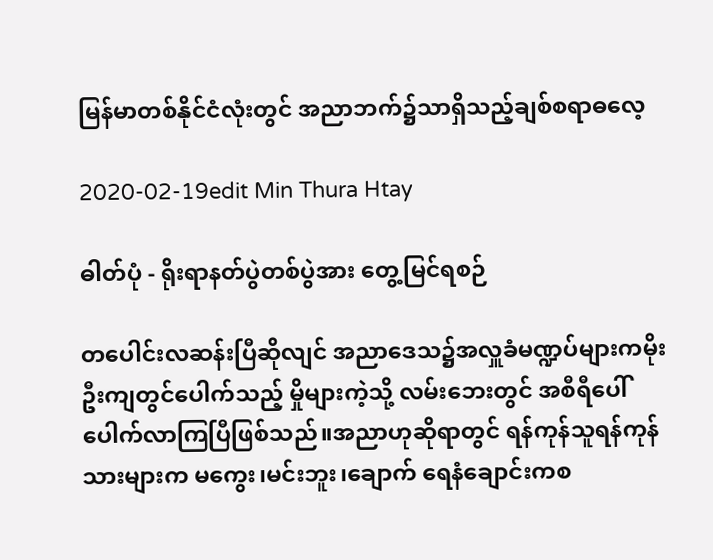မြန်မာတစ်နိုင်ငံလုံးတွင် အညာဘက်၌သာရှိသည့်ချစ်စရာဓလေ့

2020-02-19edit Min Thura Htay

ဓါတ်ပုံ - ရိုးရာနတ်ပွဲတစ်ပွဲအား တွေ့မြင်ရစဉ်

တပေါင်းလဆန်းပြီဆိုလျင် အညာဒေသ၌အလှူခံမဏ္ဍပ်များကမိုးဦးကျတွင်ပေါက်သည့် မှိုများကဲ့သို့ လမ်းဘေးတွင် အစီရီပေါ်ပေါက်လာကြပြီဖြစ်သည်။အညာဟုဆိုရာတွင် ရန်ကုန်သူရန်ကုန်သားများက မကွေး၊မင်းဘူး၊ချောက် ရေနံချောင်းကစ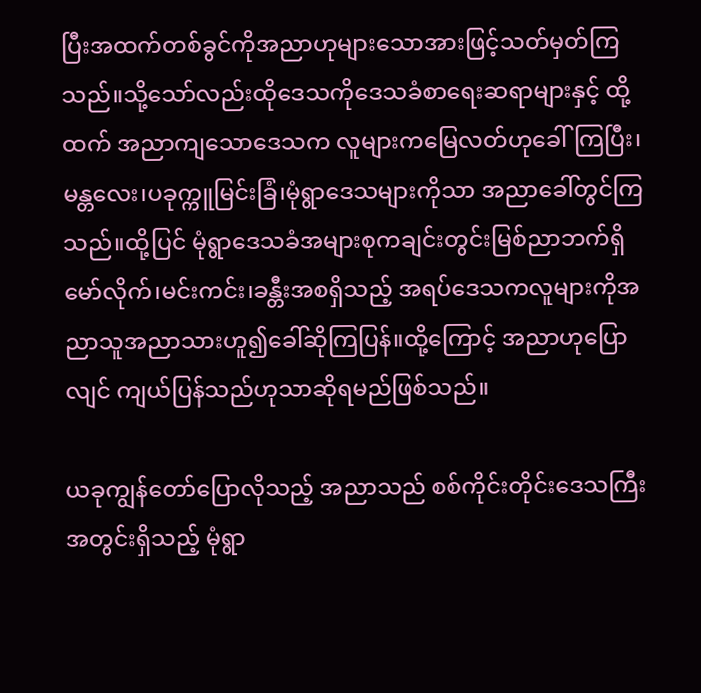ပြီးအထက်တစ်ခွင်ကိုအညာဟုများသောအားဖြင့်သတ်မှတ်ကြသည်။သို့သော်လည်းထိုဒေသကိုဒေသခံစာရေးဆရာများနှင့် ထို့ထက် အညာကျသောဒေသက လူများကမြေလတ်ဟုခေါ်ကြပြီး၊မန္တလေး၊ပခုက္ကူမြင်းခြံ၊မုံရွာဒေသများကိုသာ အညာခေါ်တွင်ကြသည်။ထို့ပြင် မုံရွာဒေသခံအများစုကချင်းတွင်းမြစ်ညာဘက်ရှိမော်လိုက်၊မင်းကင်း၊ခန္တီးအစရှိသည့် အရပ်ဒေသကလူများကိုအညာသူအညာသားဟူ၍ခေါ်ဆိုကြပြန်။ထို့ကြောင့် အညာဟုပြောလျင် ကျယ်ပြန်သည်ဟုသာဆိုရမည်ဖြစ်သည်။

ယခုကျွန်တော်ပြောလိုသည့် အညာသည် စစ်ကိုင်းတိုင်းဒေသကြီးအတွင်းရှိသည့် မုံရွာ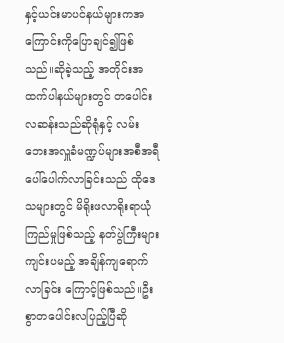နှင့်ယင်းမာပင်နယ်များကအကြောင်းကိုပြောချင်၍ဖြစ်သည်။ဆိုခဲ့သည့် အတိုင်းအထက်ပါနယ်များတွင် တပေါင်းလဆန်းသည်ဆိုရုံနှင့် လမ်းဘေးအလှူခံမဏ္ဍပ်များအစီအရီ
ပေါ်ပေါက်လာခြင်းသည် ထိုဒေသများတွင် မိရိုးဖလာရိုးရာယုံကြည်မှုဖြစ်သည့် နတ်ပွဲကြီးများကျင်းပမည့် အချိန်ကျရောက်လာခြင်း ကြောင့်ဖြစ်သည်။ဦးစွာတပေါင်းလပြည့်ပြီဆို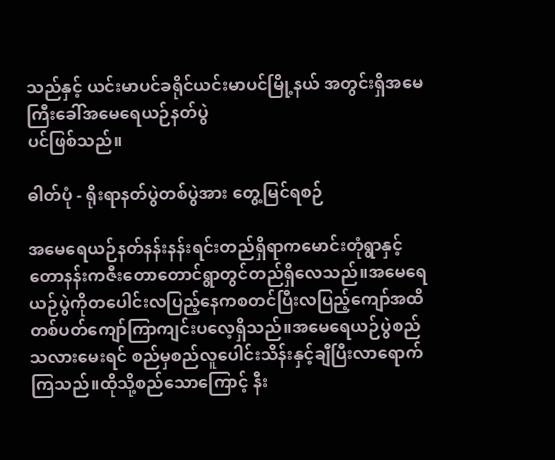သည်နှင့် ယင်းမာပင်ခရိုင်ယင်းမာပင်မြို့နယ် အတွင်းရှိအမေကြီးခေါ်အမေရေယဉ်နတ်ပွဲ
ပင်ဖြစ်သည်။

ဓါတ်ပုံ - ရိုးရာနတ်ပွဲတစ်ပွဲအား တွေ့မြင်ရစဉ်

အမေရေယဉ်နတ်နန်းနန်းရင်းတည်ရှိရာကမောင်းတုံရွာနှင့်တောနန်းကဇီးတောတောင်ရွာတွင်တည်ရှိလေသည်။အမေရေယဉ်ပွဲကိုတပေါင်းလပြည့်နေကစတင်ပြီးလပြည့်ကျော်အထိတစ်ပတ်ကျော်ကြာကျင်းပလေ့ရှိသည်။အမေရေယဉ်ပွဲစည်သလားမေးရင် စည်မှစည်လူပေါင်းသိန်းနှင့်ချီပြီးလာရောက်ကြသည်။ထိုသို့စည်သောကြောင့် နီး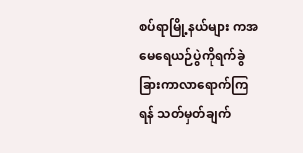စပ်ရာမြို့နယ်များ ကအမေရေယဉ်ပွဲကိုရက်ခွဲခြားကာလာရောက်ကြရန် သတ်မှတ်ချက်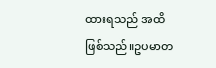ထားရသည် အထိဖြစ်သည်။ဥပမာတ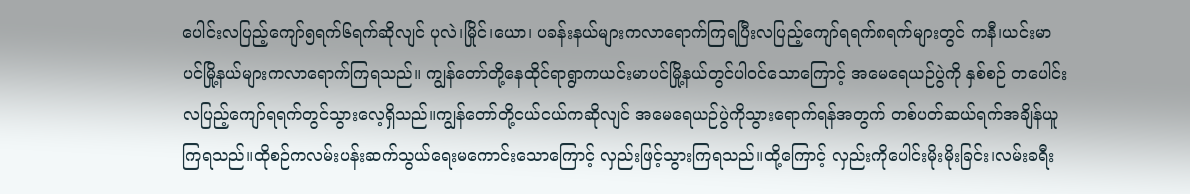ပေါင်းလပြည့်ကျော်၅ရက်၆ရက်ဆိုလျင် ပုလဲ၊မြိုင်၊ယော၊ ပခန်းနယ်များကလာရောက်ကြရပြီးလပြည့်ကျော်ရရက်၈ရက်များတွင် ကနီ၊ယင်းမာပင်မြို့နယ်များကလာရောက်ကြရသည်။ ကျွန်တော်တို့နေထိုင်ရာရွာကယင်းမာပင်မြို့နယ်တွင်ပါဝင်သောကြောင့် အမေရေယဉ်ပွဲကို နှစ်စဉ် တပေါင်းလပြည့်ကျော်ရရက်တွင်သွားလေ့ရှိသည်။ကျွန်တော်တို့ငယ်ငယ်ကဆိုလျင် အမေရေယဉ်ပွဲကိုသွားရောက်ရန်အတွက် တစ်ပတ်ဆယ်ရက်အချိန်ယူကြရသည်။ထိုစဉ်ကလမ်းပန်းဆက်သွယ်ရေးမကောင်းသောကြောင့် လှည်းဖြင့်သွားကြရသည်။ထို့ကြောင့် လှည်းကိုပေါင်းမိုးမိုးခြင်း၊လမ်းခရီး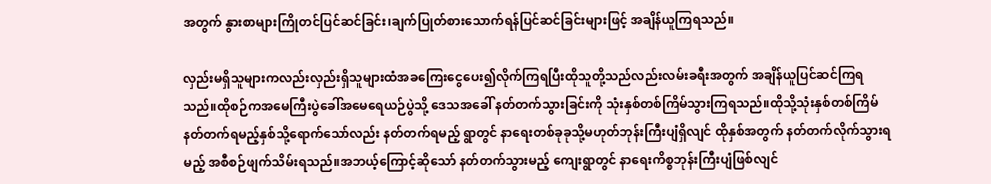အတွက် နွားစာများကြိုတင်ပြင်ဆင်ခြင်း၊ချက်ပြုတ်စားသောက်ရန်ပြင်ဆင်ခြင်းများဖြင့် အချိန်ယူကြရသည်။

လှည်းမရှိသူများကလည်းလှည်းရှိသူများထံအခကြေးငွေပေး၍လိုက်ကြရပြီးထိုသူတို့သည်လည်းလမ်းခရီးအတွက် အချိန်ယူပြင်ဆင်ကြရသည်။ထိုစဉ်ကအမေကြီးပွဲခေါ်အမေရေယဉ်ပွဲသို့ ဒေသအခေါ် နတ်တက်သွားခြင်းကို သုံးနှစ်တစ်ကြိမ်သွားကြရသည်။ထိုသို့သုံးနှစ်တစ်ကြိမ်နတ်တက်ရမည့်နှစ်သို့ရောက်သော်လည်း နတ်တက်ရမည့် ရွာတွင် နာရေးတစ်ခုခုသို့မဟုတ်ဘုန်းကြီးပျံရှိလျင် ထိုနှစ်အတွက် နတ်တက်လိုက်သွားရမည့် အစီစဉ်ဖျက်သိမ်းရသည်။အဘယ့်ကြောင့်ဆိုသော် နတ်တက်သွားမည့် ကျေးရွာတွင် နာရေးကိစ္စဘုန်းကြီးပျံဖြစ်လျင်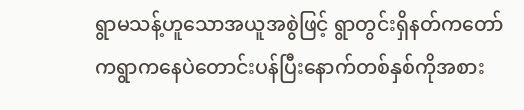ရွာမသန့်ဟူသောအယူအစွဲဖြင့် ရွာတွင်းရှိနတ်ကတော်ကရွာကနေပဲတောင်းပန်ပြီးနောက်တစ်နှစ်ကိုအစား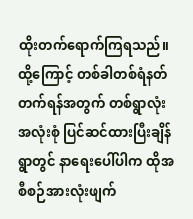ထိုးတက်ရောက်ကြရသည်။ထို့ကြောင့် တစ်ခါတစ်ရံနတ်တက်ရန်အတွက် တစ်ရွာလုံးအလုံးစုံ ပြင်ဆင်ထားပြီးချိန် ရွာတွင် နာရေးပေါ်ပါက ထိုအစီစဉ်အားလုံးဖျက်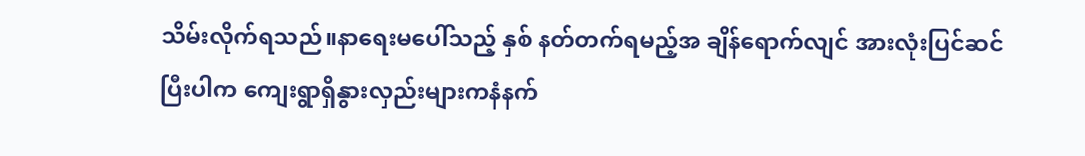သိမ်းလိုက်ရသည်။နာရေးမပေါ်သည့် နှစ် နတ်တက်ရမည့်အ ချိန်ရောက်လျင် အားလုံးပြင်ဆင်ပြီးပါက ကျေးရွာရှိနွားလှည်းများကနံနက်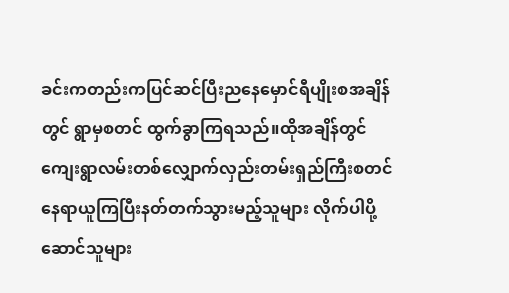ခင်းကတည်းကပြင်ဆင်ပြီးညနေမှောင်ရီပျိုးစအချိန်တွင် ရွာမှစတင် ထွက်ခွာကြရသည်။ထိုအချိန်တွင် ကျေးရွာလမ်းတစ်လျှောက်လှည်းတမ်းရှည်ကြီးစတင်နေရာယူကြပြီးနတ်တက်သွားမည့်သူများ လိုက်ပါပို့ဆောင်သူများ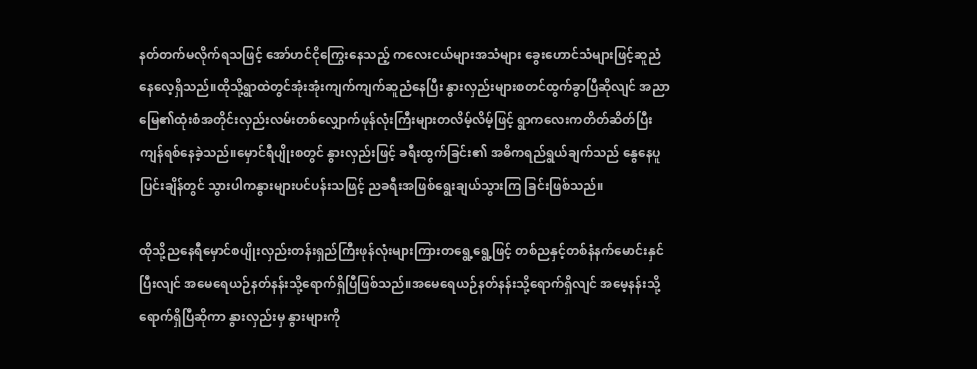နတ်တက်မလိုက်ရသဖြင့် အော်ဟင်ငိုကြွေးနေသည့် ကလေးငယ်များအသံများ ခွေးဟောင်သံများဖြင့်ဆူညံနေလေ့ရှိသည်။ထိုသို့ရွာထဲတွင်အုံးအုံးကျက်ကျက်ဆူညံနေပြီး နွားလှည်းများစတင်ထွက်ခွာပြီဆိုလျင် အညာမြေ၏ထုံးစံအတိုင်းလှည်းလမ်းတစ်လျှောက်ဖုန်လုံးကြီးများတလိမ့်လိမ့်ဖြင့် ရွာကလေးကတိတ်ဆိတ်ပြီးကျန်ရစ်နေခဲ့သည်။မှောင်ရီပျိုးစတွင် နွားလှည်းဖြင့် ခရီးထွက်ခြင်း၏ အဓိကရည်ရွယ်ချက်သည် နွေနေပူပြင်းချိန်တွင် သွားပါကနွားများပင်ပန်းသဖြင့် ညခရီးအဖြစ်ရွေးချယ်သွားကြ ခြင်းဖြစ်သည်။

ထိုသို့ညနေရီမှောင်စပျိုးလှည်းတန်းရှည်ကြီးဖုန်လုံးများကြားတရွေ့ရွေ့ဖြင့် တစ်ညနှင့်တစ်နံနက်မောင်းနှင်ပြီးလျင် အမေရေယဉ်နတ်နန်းသို့ရောက်ရှိပြီဖြစ်သည်။အမေရေယဉ်နတ်နန်းသို့ရောက်ရှိလျင် အမေ့နန်းသို့ရောက်ရှိပြီဆိုကာ နွားလှည်းမှ နွားများကို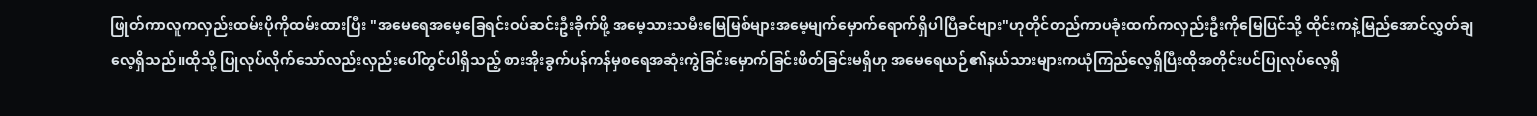ဖြုတ်ကာလူကလှည်းထမ်းပိုကိုထမ်းထားပြီး "အမေရေအမေ့ခြေရင်းဝပ်ဆင်းဦးခိုက်ဖို့ အမေ့သားသမီးမြေမြစ်များအမေ့မျက်မှောက်ရောက်ရှိပါပြီခင်ဗျား"ဟုတိုင်တည်ကာပခုံးထက်ကလှည်းဦးကိုမြေပြင်သို့ ထိုင်းကနဲ့မြည်အောင်လွှတ်ချလေ့ရှိသည်။ထိုသို့ ပြုလုပ်လိုက်သော်လည်းလှည်းပေါ်တွင်ပါရှိသည့် စားအိုးခွက်ပန်ကန်မှစရေအဆုံးကွဲခြင်းမှောက်ခြင်းဖိတ်ခြင်းမရှိဟု အမေရေယဉ်၏နယ်သားများကယုံကြည်လေ့ရှိပြီးထိုအတိုင်းပင်ပြုလုပ်လေ့ရှိ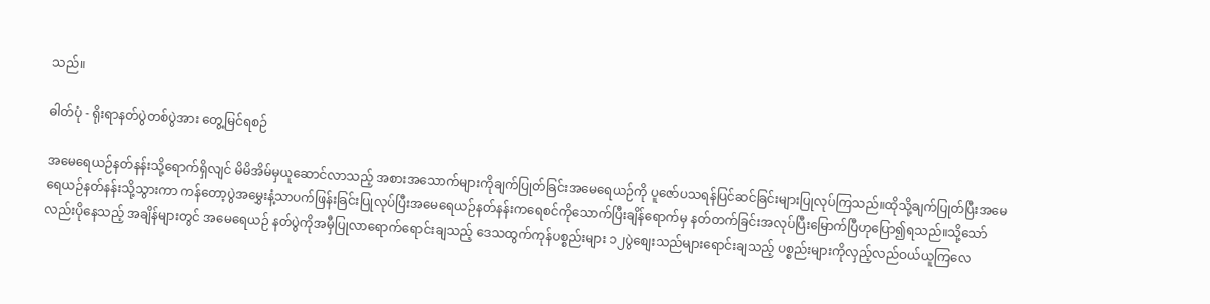သည်။

ဓါတ်ပုံ - ရိုးရာနတ်ပွဲတစ်ပွဲအား တွေ့မြင်ရစဉ်

အမေရေယဉ်နတ်နန်းသို့ရောက်ရှိလျင် မိမိအိမ်မှယူဆောင်လာသည့် အစားအသောက်များကိုချက်ပြုတ်ခြင်းအမေရေယဉ်ကို ပူဇော်ပသရန်ပြင်ဆင်ခြင်းများပြုလုပ်ကြသည်။ထိုသို့ချက်ပြုတ်ပြီးအမေရေယဉ်နတ်နန်းသို့သွားကာ ကန်တော့ပွဲအမွှေးနံ့သာပက်ဖြန်းခြင်းပြုလုပ်ပြီးအမေရေယဉ်နတ်နန်းကရေစင်ကိုသောက်ပြီးချိန်ရောက်မှ နတ်တက်ခြင်းအလုပ်ပြီးမြောက်ပြီဟုပြော၍ရသည်။သို့သော်လည်းပိုနေသည့် အချိန်များတွင် အမေရေယဉ် နတ်ပွဲကိုအမှီပြုလာရောက်ရောင်းချသည့် ဒေသထွက်ကုန်ပစ္စည်းများ ၁၂ပွဲစျေးသည်များရောင်းချသည့် ပစ္စည်းများကိုလှည့်လည်ဝယ်ယူကြလေ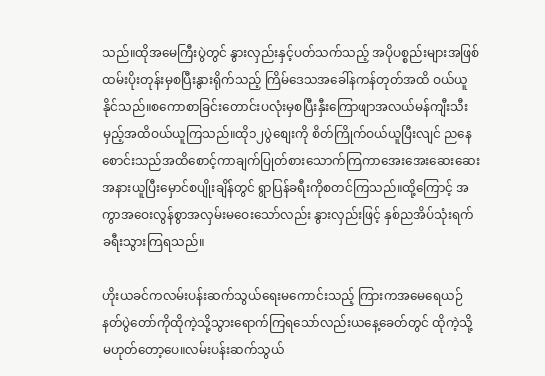သည်။ထိုအမေကြီးပွဲတွင် နွားလှည်းနှင့်ပတ်သက်သည့် အပိုပစ္စည်းများအဖြစ် ထမ်းပိုးတုန်းမှစပြီးနွားရိုက်သည့် ကြိမ်ဒေသအခေါ်နကန်တုတ်အထိ ဝယ်ယူနိုင်သည်။စကောစာခြင်းတောင်းပလုံးမှစပြီးနှီးကြောဖျာအလယ်မန်ကျီးသီးမှည့်အထိဝယ်ယူကြသည်။ထို၁၂ပွဲစျေးကို စိတ်ကြိုက်ဝယ်ယူပြီးလျင် ညနေစောင်းသည်အထိစောင့်ကာချက်ပြုတ်စားသောက်ကြကာအေးအေးဆေးဆေးအနားယူပြီးမှောင်စပျိုးချိန်တွင် ရွာပြန်ခရီးကိုစတင်ကြသည်။ထို့ကြောင့် အကွာအဝေးလွန်စွာအလှမ်းမဝေးသော်လည်း နွားလှည်းဖြင့် နှစ်ညအိပ်သုံးရက်ခရီးသွားကြရသည်။

ဟိုးယခင်ကလမ်းပန်းဆက်သွယ်ရေးမကောင်းသည့် ကြားကအမေရေယဉ်နတ်ပွဲတော်ကိုထိုကဲ့သို့သွားရောက်ကြရသော်လည်းယနေ့ခေတ်တွင် ထိုကဲ့သို့မဟုတ်တော့ပေ။လမ်းပန်းဆက်သွယ်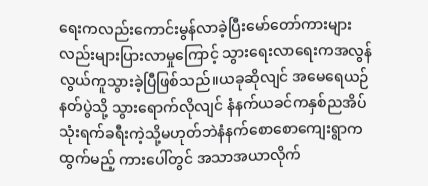ရေးကလည်းကောင်းမွန်လာခဲ့ပြီးမော်တော်ကားများလည်းများပြားလာမှုကြောင့် သွားရေးလာရေးကအလွန်လွယ်ကူသွားခဲ့ပြီဖြစ်သည်။ယခုဆိုလျင် အမေရေယဉ်နတ်ပွဲသို့ သွားရောက်လိုလျင် နံနက်ယခင်ကနှစ်ညအိပ်သုံးရက်ခရီးကဲ့သို့မဟုတ်ဘဲနံနက်စောစောကျေးရွာကထွက်မည့် ကားပေါ်တွင် အသာအယာလိုက်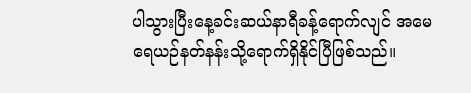ပါသွားပြီးနေ့ခင်းဆယ်နာရီခန့်ရောက်လျင် အမေရေယဉ်နတ်နန်းသို့ရောက်ရှိနိုင်ပြီဖြစ်သည်။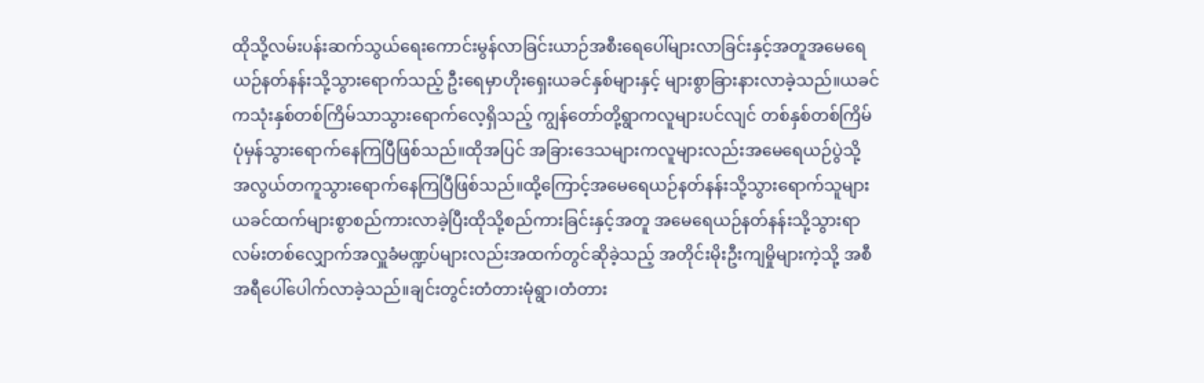ထိုသို့လမ်းပန်းဆက်သွယ်ရေးကောင်းမွန်လာခြင်းယာဉ်အစီးရေပေါ်များလာခြင်းနှင့်အတူအမေရေယဉ်နတ်နန်းသို့သွားရောက်သည့် ဦးရေမှာဟိုးရှေးယခင်နှစ်များနှင့် များစွာခြားနားလာခဲ့သည်။ယခင်ကသုံးနှစ်တစ်ကြိမ်သာသွားရောက်လေ့ရှိသည့် ကျွန်တော်တို့ရွာကလူများပင်လျင် တစ်နှစ်တစ်ကြိမ်ပုံမှန်သွားရောက်နေကြပြီဖြစ်သည်။ထိုအပြင် အခြားဒေသများကလူများလည်းအမေရေယဉ်ပွဲသို့ အလွယ်တကူသွားရောက်နေကြပြီဖြစ်သည်။ထို့ကြောင့်အမေရေယဉ်နတ်နန်းသို့သွားရောက်သူများ ယခင်ထက်များစွာစည်ကားလာခဲ့ပြီးထိုသို့စည်ကားခြင်းနှင့်အတူ အမေရေယဉ်နတ်နန်းသို့သွားရာလမ်းတစ်လျှောက်အလှူခံမဏ္ဍပ်များလည်းအထက်တွင်ဆိုခဲ့သည့် အတိုင်းမိုးဦးကျမှိုများကဲ့သို့ အစီအရီပေါ်ပေါက်လာခဲ့သည်။ချင်းတွင်းတံတားမုံရွာ၊တံတား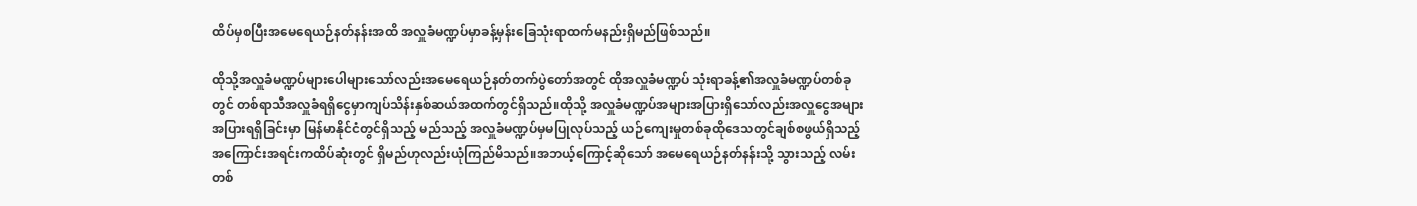ထိပ်မှစပြီးအမေရေယဉ်နတ်နန်းအထိ အလှူခံမဏ္ဍပ်မှာခန့်မှန်းခြေသုံးရာထက်မနည်းရှိမည်ဖြစ်သည်။

ထိုသို့အလှူခံမဏ္ဍပ်များပေါများသော်လည်းအမေရေယဉ်နတ်တက်ပွဲတော်အတွင် ထိုအလှူခံမဏ္ဍပ် သုံးရာခန့်၏အလှူခံမဏ္ဍပ်တစ်ခုတွင် တစ်ရာသီအလှူခံရရှိငွေမှာကျပ်သိန်းနှစ်ဆယ်အထက်တွင်ရှိသည်။ထိုသို့ အလှူခံမဏ္ဍပ်အများအပြားရှိသော်လည်းအလှူငွေအများအပြားရရှိခြင်းမှာ မြန်မာနိုင်ငံတွင်ရှိသည့် မည်သည့် အလှူခံမဏ္ဍပ်မှမပြုလုပ်သည့် ယဉ်ကျေးမှုတစ်ခုထိုဒေသတွင်ချစ်စဖွယ်ရှိသည့် အကြောင်းအရင်းကထိပ်ဆုံးတွင် ရှိမည်ဟုလည်းယုံကြည်မိသည်။အဘယ့်ကြောင့်ဆိုသော် အမေရေယဉ်နတ်နန်းသို့ သွားသည့် လမ်းတစ်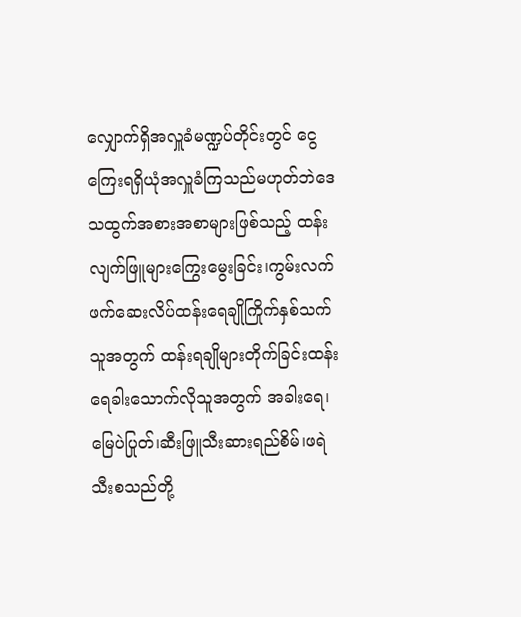လျှောက်ရှိအလှူခံမဏ္ဍပ်တိုင်းတွင် ငွေကြေးရရှိယုံအလှူခံကြသည်မဟုတ်ဘဲဒေသထွက်အစားအစာများဖြစ်သည့် ထန်းလျက်ဖြူများကြွေးမွေးခြင်း၊ကွမ်းလက်ဖက်ဆေးလိပ်ထန်းရေချိုကြိုက်နှစ်သက်သူအတွက် ထန်းရချိုများတိုက်ခြင်းထန်းရေခါးသောက်လိုသူအတွက် အခါးရေ၊မြေပဲပြုတ်၊ဆီးဖြူသီးဆားရည်စိမ်၊ဖရဲသီးစသည်တို့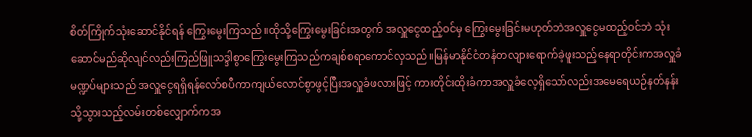စိတ်ကြိုက်သုံးဆောင်နိုင်ရန် ကြွေးမွေးကြသည်။ထိုသို့ကြွေးမွေးခြင်းအတွက် အလှူငွေထည့်ဝင်မှ ကြွေးမွေးခြင်းမဟုတ်ဘဲအလှူငွေမထည့်ဝင်ဘဲ သုံးဆောင်မည်ဆိုလျင်လည်းကြည်ဖြူသဒ္ဒါစွာကြွေးမွေးကြသည်ကချစ်စရာကောင်လှသည်။မြန်မာနိုင်ငံတနံတလျားရောက်ခဲ့ဖူးသည့်နေရာတိုင်းကအလှူခံမဏ္ဍပ်များသည် အလှူငွေရရှိရန်လော်စပီကာကျယ်လောင်စွာဖွင့်ပြီးအလှူခံဖလားဖြင့် ကားတိုင်းထိုးခံကာအလှူခံလေ့ရှိသော်လည်းအမေရေယဉ်နတ်နန်းသို့သွားသည့်လမ်းတစ်လျှောက်ကအ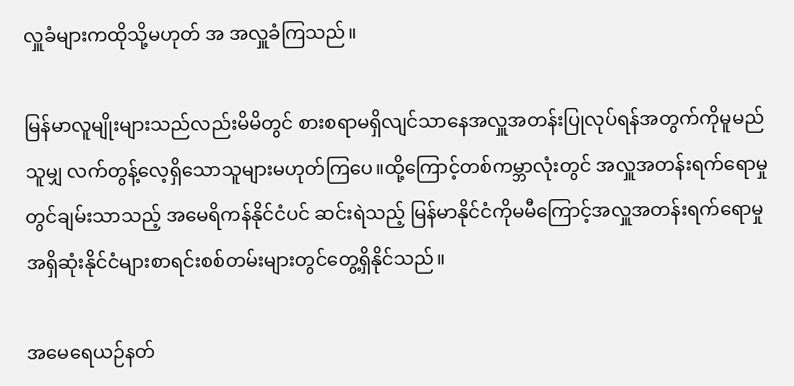လှူခံများကထိုသို့မဟုတ် အ အလှူခံကြသည်။

မြန်မာလူမျိုးများသည်လည်းမိမိတွင် စားစရာမရှိလျင်သာနေအလှူအတန်းပြုလုပ်ရန်အတွက်ကိုမူမည်သူမျှ လက်တွန့်လေ့ရှိသောသူများမဟုတ်ကြပေ။ထို့ကြောင့်တစ်ကမ္ဘာလုံးတွင် အလှူအတန်းရက်ရောမှုတွင်ချမ်းသာသည့် အမေရိကန်နိုင်ငံပင် ဆင်းရဲသည့် မြန်မာနိုင်ငံကိုမမီကြောင့်အလှူအတန်းရက်ရောမှုအရှိဆုံးနိုင်ငံများစာရင်းစစ်တမ်းများတွင်တွေ့ရှိနိုင်သည်။

အမေရေယဉ်နတ်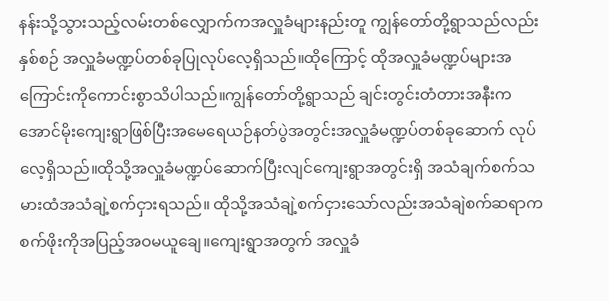နန်းသို့သွားသည့်လမ်းတစ်လျှောက်ကအလှူခံများနည်းတူ ကျွန်တော်တို့ရွာသည်လည်း နှစ်စဉ် အလှူခံမဏ္ဍပ်တစ်ခုပြုလုပ်လေ့ရှိသည်။ထိုကြောင့် ထိုအလှူခံမဏ္ဍပ်များအကြောင်းကိုကောင်းစွာသိပါသည်။ကျွန်တော်တို့ရွာသည် ချင်းတွင်းတံတားအနီးက အောင်မိုးကျေးရွာဖြစ်ပြီးအမေရေယဉ်နတ်ပွဲအတွင်းအလှူခံမဏ္ဍပ်တစ်ခုဆောက် လုပ်လေ့ရှိသည်။ထိုသို့အလှူခံမဏ္ဍပ်ဆောက်ပြီးလျင်ကျေးရွာအတွင်းရှိ အသံချက်စက်သမားထံအသံချဲ့စက်ငှားရသည်။ ထိုသို့အသံချဲ့စက်ငှားသော်လည်းအသံချဲစက်ဆရာက စက်ဖိုးကိုအပြည့်အဝမယူချေ။ကျေးရွာအတွက် အလှူခံ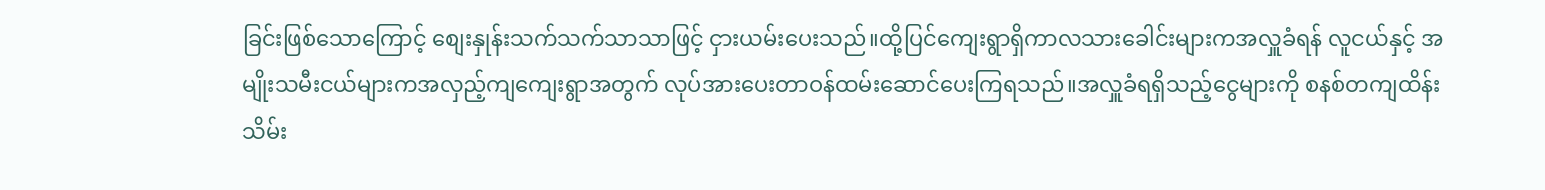ခြင်းဖြစ်သောကြောင့် စျေးနှုန်းသက်သက်သာသာဖြင့် ငှားယမ်းပေးသည်။ထို့ပြင်ကျေးရွာရှိကာလသားခေါင်းများကအလှူခံရန် လူငယ်နှင့် အမျိုးသမီးငယ်များကအလှည့်ကျကျေးရွာအတွက် လုပ်အားပေးတာဝန်ထမ်းဆောင်ပေးကြရသည်။အလှူခံရရှိသည့်ငွေများကို စနစ်တကျထိန်းသိမ်း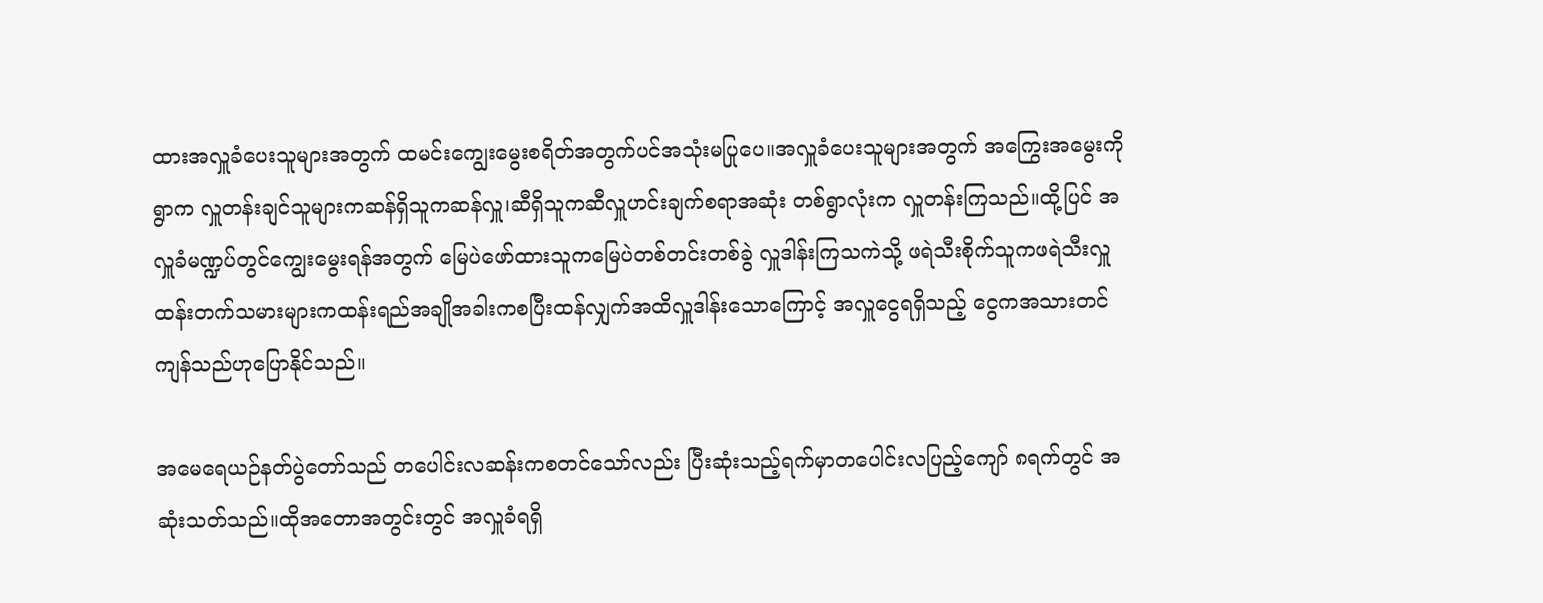ထားအလှူခံပေးသူများအတွက် ထမင်းကျွေးမွေးစရိတ်အတွက်ပင်အသုံးမပြုပေ။အလှူခံပေးသူများအတွက် အကြွေးအမွေးကိုရွာက လှူတန်းချင်သူများကဆန်ရှိသူကဆန်လှူ၊ဆီရှိသူကဆီလှူဟင်းချက်စရာအဆုံး တစ်ရွာလုံးက လှူတန်းကြသည်။ထို့ပြင် အလှူခံမဏ္ဍပ်တွင်ကျွေးမွေးရန်အတွက် မြေပဲဖော်ထားသူကမြေပဲတစ်တင်းတစ်ခွဲ လှူဒါန်းကြသကဲသို့ ဖရဲသီးစိုက်သူကဖရဲသီးလှူ ထန်းတက်သမားများကထန်းရည်အချိုအခါးကစပြီးထန်လျှက်အထိလှူဒါန်းသောကြောင့် အလှူငွေရရှိသည့် ငွေကအသားတင်ကျန်သည်ဟုပြောနိုင်သည်။

အမေရေယဉ်နတ်ပွဲတော်သည် တပေါင်းလဆန်းကစတင်သော်လည်း ပြီးဆုံးသည့်ရက်မှာတပေါင်းလပြည့်ကျော် ၈ရက်တွင် အဆုံးသတ်သည်။ထိုအတောအတွင်းတွင် အလှူခံရရှိ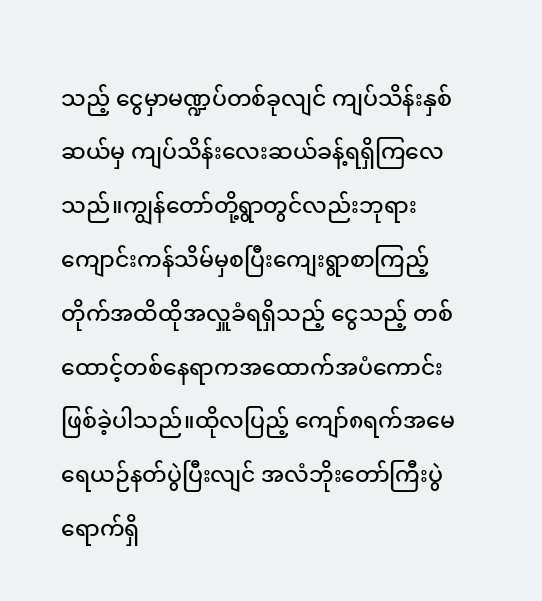သည့် ငွေမှာမဏ္ဍပ်တစ်ခုလျင် ကျပ်သိန်းနှစ်ဆယ်မှ ကျပ်သိန်းလေးဆယ်ခန့်ရရှိကြလေသည်။ကျွန်တော်တို့ရွာတွင်လည်းဘုရားကျောင်းကန်သိမ်မှစပြီးကျေးရွာစာကြည့်တိုက်အထိထိုအလှူခံရရှိသည့် ငွေသည့် တစ်ထောင့်တစ်နေရာကအထောက်အပံကောင်းဖြစ်ခဲ့ပါသည်။ထိုလပြည့် ကျော်၈ရက်အမေရေယဉ်နတ်ပွဲပြီးလျင် အလံဘိုးတော်ကြီးပွဲရောက်ရှိ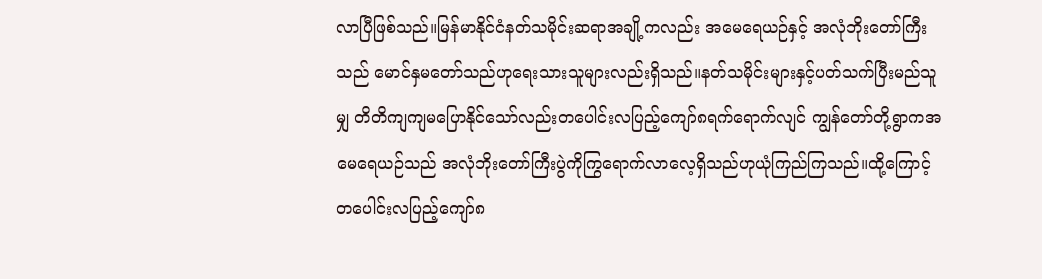လာပြီဖြစ်သည်။မြန်မာနိုင်ငံနတ်သမိုင်းဆရာအချို့ကလည်း အမေရေယဉ်နှင့် အလုံဘိုးတော်ကြီးသည် မောင်နှမတော်သည်ဟုရေးသားသူများလည်းရှိသည်။နတ်သမိုင်းများနှင့်ပတ်သက်ပြီးမည်သူမျှ တိတိကျကျမပြောနိုင်သော်လည်းတပေါင်းလပြည့်ကျော်၈ရက်ရောက်လျင် ကျွန်တော်တို့ရွာကအမေရေယဉ်သည် အလုံဘိုးတော်ကြီးပွဲကိုကြွရောက်လာလေ့ရှိသည်ဟုယုံကြည်ကြသည်။ထို့ကြောင့် တပေါင်းလပြည့်ကျော်၈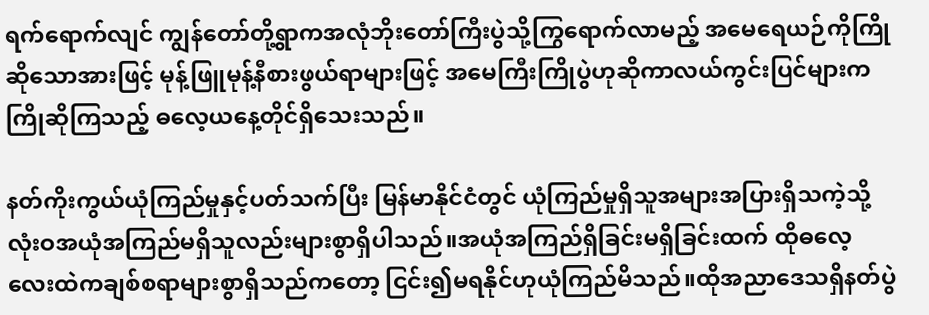ရက်ရောက်လျင် ကျွန်တော်တို့ရွာကအလုံဘိုးတော်ကြီးပွဲသို့ကြွရောက်လာမည့် အမေရေယဉ်ကိုကြိုဆိုသောအားဖြင့် မုန့်ဖြူမုန့်နီစားဖွယ်ရာများဖြင့် အမေကြီးကြိုပွဲဟုဆိုကာလယ်ကွင်းပြင်များကကြိုဆိုကြသည့် ဓလေ့ယနေ့တိုင်ရှိသေးသည်။

နတ်ကိုးကွယ်ယုံကြည်မှုနှင့်ပတ်သက်ပြီး မြန်မာနိုင်ငံတွင် ယုံကြည်မှုရှိသူအများအပြားရှိသကဲ့သို့ လုံးဝအယုံအကြည်မရှိသူလည်းများစွာရှိပါသည်။အယုံအကြည်ရှိခြင်းမရှိခြင်းထက် ထိုဓလေ့လေးထဲကချစ်စရာများစွာရှိသည်ကတော့ ငြင်း၍မရနိုင်ဟုယုံကြည်မိသည်။ထိုအညာဒေသရှိနတ်ပွဲ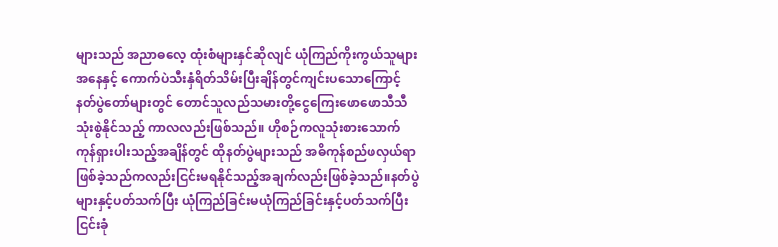များသည် အညာဓလေ့ ထုံးစံများနှင်ဆိုလျင် ယုံကြည်ကိုးကွယ်သူများအနေနှင့် ကောက်ပဲသီးနှံရိတ်သိမ်းပြီးချိန်တွင်ကျင်းပသောကြောင့် နတ်ပွဲတော်များတွင် တောင်သူလည်သမားတို့ငွေကြေးဖောဖောသီသီသုံးစွဲနိုင်သည့် ကာလလည်းဖြစ်သည်။ ဟိုစဉ်ကလူသုံးစားသောက်ကုန်ရှားပါးသည့်အချိန်တွင် ထိုနတ်ပွဲများသည် အဓိကုန်စည်ဖလှယ်ရာဖြစ်ခဲ့သည်ကလည်းငြင်းမရနိုင်သည့်အချက်လည်းဖြစ်ခဲ့သည်။နတ်ပွဲများနှင့်ပတ်သက်ပြီး ယုံကြည်ခြင်းမယုံကြည်ခြင်းနှင့်ပတ်သက်ပြီးငြင်းခုံ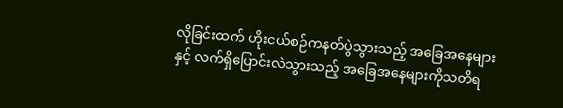လိုခြင်းထက် ဟိုးငယ်စဉ်ကနတ်ပွဲသွားသည့် အခြေအနေများနှင့် လက်ရှိပြောင်းလဲသွားသည့် အခြေအနေများကိုသတိရ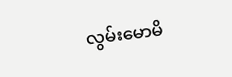လွမ်းမောမိ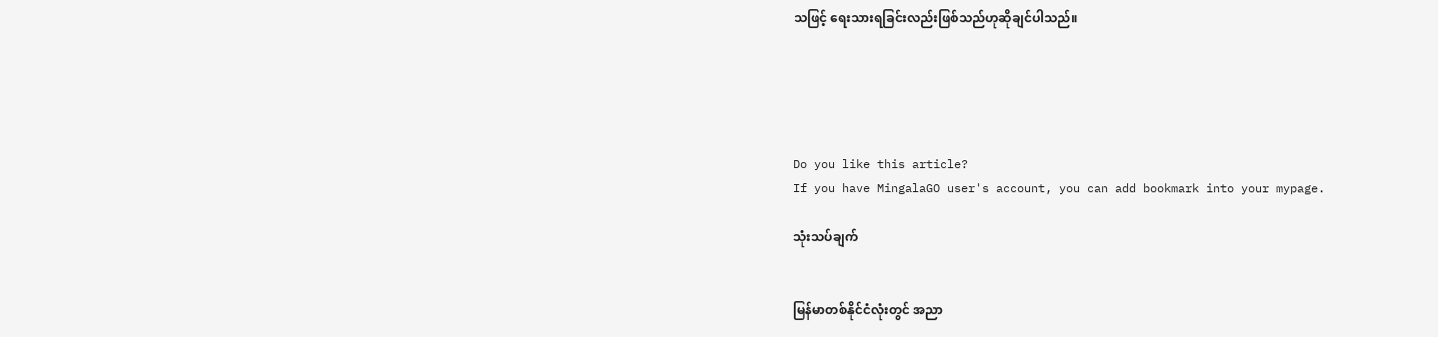သဖြင့် ရေးသားရခြင်းလည်းဖြစ်သည်ဟုဆိုချင်ပါသည်။





Do you like this article?
If you have MingalaGO user's account, you can add bookmark into your mypage.

သုံးသပ်ချက်


မြန်မာတစ်နိုင်ငံလုံးတွင် အညာ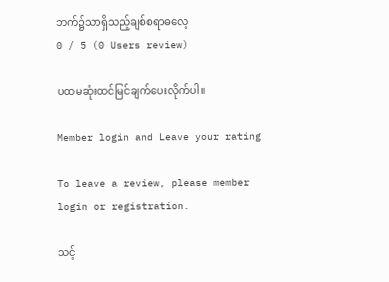ဘက်၌သာရှိသည့်ချစ်စရာဓလေ့
0 / 5 (0 Users review)

ပထမဆုံးထင်မြင်ချက်ပေးလိုက်ပါ။

Member login and Leave your rating

To leave a review, please member login or registration.

သင့်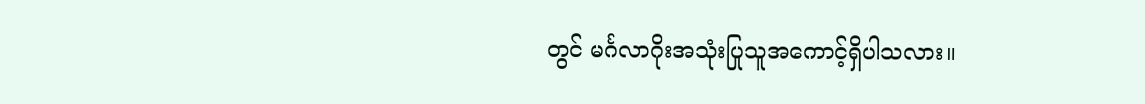တွင် မင်္ဂလာဂိုးအသုံးပြုသူအကောင့်ရှိပါသလား။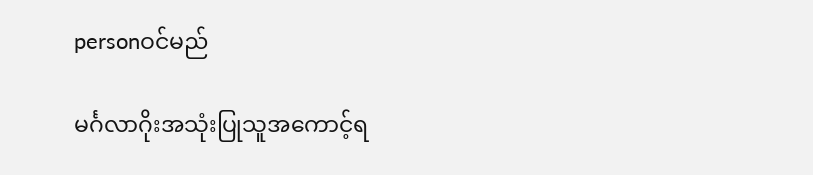personဝင်မည်

မင်္ဂလာဂိုးအသုံးပြုသူအကောင့်ရ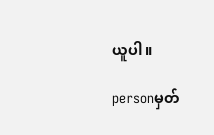ယူပါ။

personမှတ်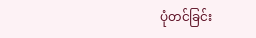ပုံတင်ခြင်း